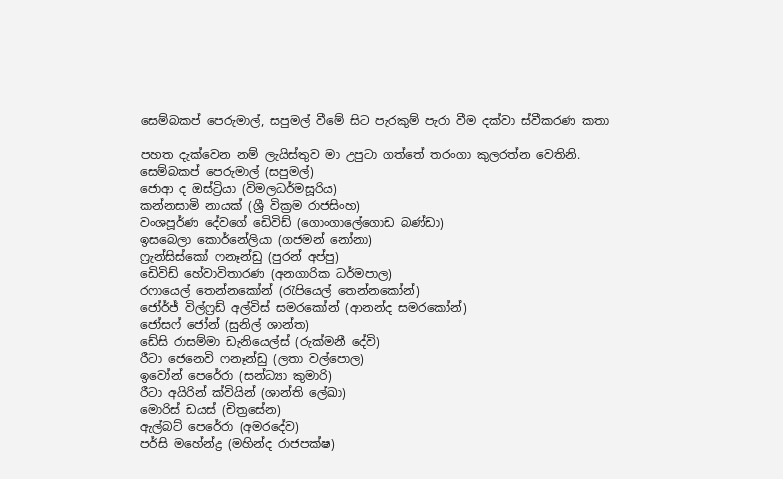සෙම්බකප් පෙරුමාල්, සපුමල් වීමේ සිට පැරකුම් පැරා වීම දක්වා ස්වීකරණ කතා

පහත දැක්වෙන නම් ලැයිස්තුව මා උපුටා ගත්තේ තරංගා කුලරත්න වෙතිනි.
සෙම්බකප් පෙරුමාල් (සපුමල්)
ජොආ ද ඔස්ට්‍රියා (විමලධර්මසූරිය)
කන්නසාමි නායක් (ශ්‍රී වික්‍රම රාජසිංහ)
වංශපූර්ණ දේවගේ ඩෙිවිඩ් (ගොංගාලේගොඩ බණ්ඩා)
ඉසබෙලා කොර්නේලියා (ගජමන් නෝනා)
ෆ්‍රැන්සිස්කෝ ෆනෑන්ඩු (පුරන් අප්පු)
ඩෙිවිඩ් හේවාවිතාරණ (අනගාරික ධර්මපාල)
රෆායෙල් තෙන්නකෝන් (රැපියෙල් තෙන්නකෝන්)
ජෝර්ජ් විල්ෆ්‍රඩ් අල්විස් සමරකෝන් (ආනන්ද සමරකෝන්)
ජෝසෆ් ජෝන් (සුනිල් ශාන්ත)
ඩේසි රාසම්මා ඩැනියෙල්ස් (රුක්මනී දේවි)
රීටා ජෙනෙවි ෆනෑන්ඩු (ලතා වල්පොල)
ඉවෝන් පෙරේරා (සන්ධ්‍යා කුමාරි)
රීටා අයිරින් ක්වියින් (ශාන්ති ලේඛා)
මොරිස් ඩයස් (චිත්‍රසේන)
ඇල්බට් පෙරේරා (අමරදේව)
පර්සි මහේන්ද්‍ර (මහින්ද රාජපක්ෂ)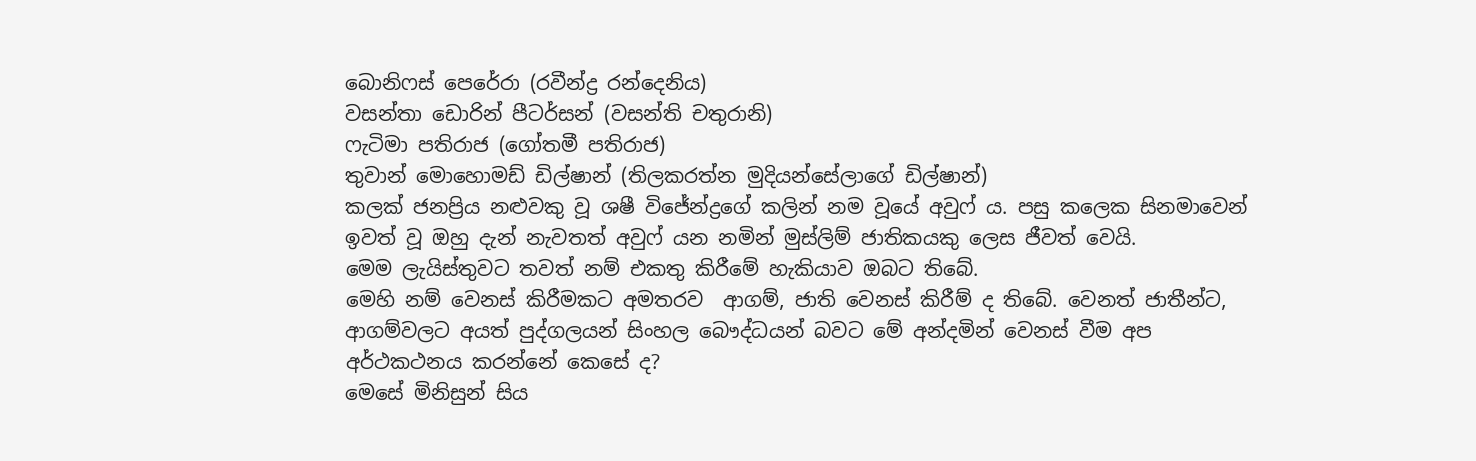බොනිෆස් පෙරේරා (රවීන්ද්‍ර රන්දෙනිය)
වසන්තා ඩොරින් පීටර්සන් (වසන්ති චතුරානි)
ෆැටිමා පතිරාජ (ගෝතමී පතිරාජ)
තුවාන් මොහොමඩ් ඩිල්ෂාන් (තිලකරත්න මුදියන්සේලාගේ ඩිල්ෂාන්)
කලක් ජනප්‍රිය නළුවකු වූ ශෂී විජේන්ද්‍රගේ කලින් නම වූයේ අවුෆ් ය. පසු කලෙක සිනමාවෙන් ඉවත් වූ ඔහු දැන් නැවතත් අවුෆ් යන නමින් මුස්ලිම් ජාතිකයකු ලෙස ජීවත් වෙයි.
මෙම ලැයිස්තුවට තවත් නම් එකතු කිරීමේ හැකියාව ඔබට තිබේ.
මෙහි නම් වෙනස් කිරීමකට අමතරව  ආගම්, ජාති වෙනස් කිරීම් ද තිබේ. වෙනත් ජාතීන්ට, ආගම්වලට අයත් පුද්ගලයන් සිංහල බෞද්ධයන් බවට මේ අන්දමින් වෙනස් වීම අප අර්ථකථනය කරන්නේ කෙසේ ද?
මෙසේ මිනිසුන් සිය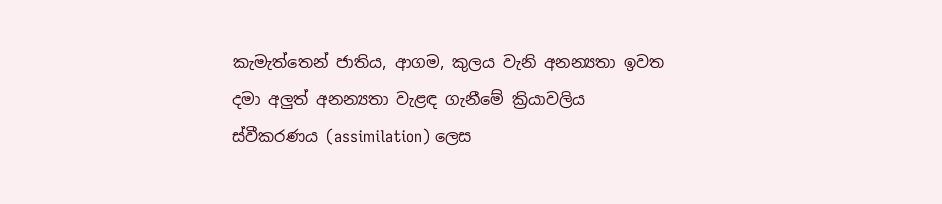කැමැත්තෙන් ජාතිය, ආගම, කුලය වැනි අනන්‍යතා ඉවත දමා අලුත් අනන්‍යතා වැළඳ ගැනීමේ ක්‍රියාවලිය ස්වීකරණය (assimilation) ලෙස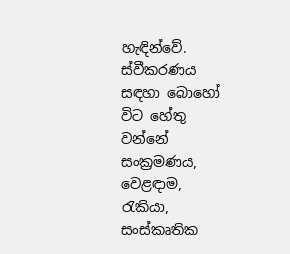හැඳින්වේ. ස්වීකරණය සඳහා බොහෝ විට හේතු වන්නේ සංක්‍රමණය, වෙළඳාම,  රැකියා, සංස්කෘතික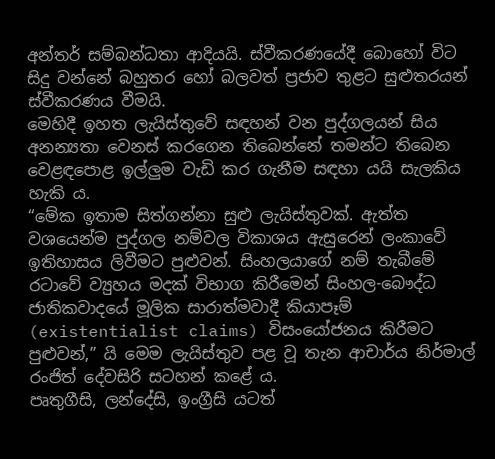අන්තර් සම්බන්ධතා ආදියයි. ස්වීකරණයේදී බොහෝ විට සිදු වන්නේ බහුතර හෝ බලවත් ප්‍රජාව තුළට සුළුතරයන් ස්වීකරණය වීමයි.
මෙහිදී ඉහත ලැයිස්තුවේ සඳහන් වන පුද්ගලයන් සිය අනන්‍යතා වෙනස් කරගෙන තිබෙන්නේ තමන්ට තිබෙන වෙළඳපොළ ඉල්ලුම වැඩි කර ගැනීම සඳහා යයි සැලකිය හැකි ය.
“මේක ඉතාම සිත්ගන්නා සුළු ලැයිස්තුවක්. ඇත්ත වශයෙන්ම පුද්ගල නම්වල විකාශය ඇසුරෙන් ලංකාවේ ඉතිහාසය ලිවීමට පුළුවන්. සිංහලයාගේ නම් තැබීමේ රටාවේ ව්‍යුහය මදක් විභාග කිරීමෙන් සිංහල-බෞද්ධ ජාතිකවාදයේ මූලික සාරාත්මවාදී කියාපෑම් (existentialist claims) විසංයෝජනය කිරීමට පුළුවන්,” යි මෙම ලැයිස්තුව පළ වූ තැන ආචාර්ය නිර්මාල් රංජිත් දේවසිරි සටහන් කළේ ය.
පෘතුගීසි, ලන්දේසි, ඉංග්‍රීසි යටත්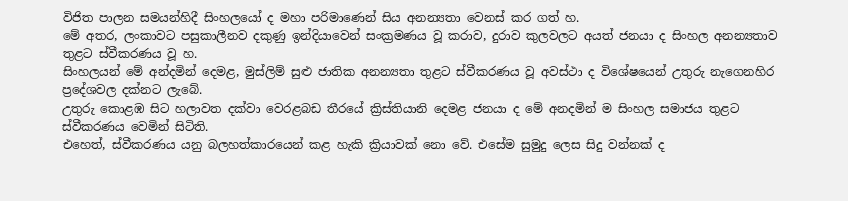විජිත පාලන සමයන්හිදී සිංහලයෝ ද මහා පරිමාණෙන් සිය අනන්‍යතා වෙනස් කර ගත් හ.
මේ අතර, ලංකාවට පසුකාලීනව දකුණු ඉන්දියාවෙන් සංක්‍රමණය වූ කරාව, දුරාව කුලවලට අයත් ජනයා ද සිංහල අනන්‍යතාව තුළට ස්වීකරණය වූ හ.
සිංහලයන් මේ අන්දමින් දෙමළ, මුස්ලිම් සුළු ජාතික අනන්‍යතා තුළට ස්වීකරණය වූ අවස්ථා ද විශේෂයෙන් උතුරු නැගෙනහිර ප්‍රදේශවල දක්නට ලැබේ.
උතුරු කොළඹ සිට හලාවත දක්වා වෙරළබඩ තීරයේ ක්‍රිස්තියානි දෙමළ ජනයා ද මේ අනදමින් ම සිංහල සමාජය තුළට ස්වීකරණය වෙමින් සිටිති.
එහෙත්, ස්වීකරණය යනු බලහත්කාරයෙන් කළ හැකි ක්‍රියාවක් නො වේ. එසේම සුමුදු ලෙස සිදු වන්නක් ද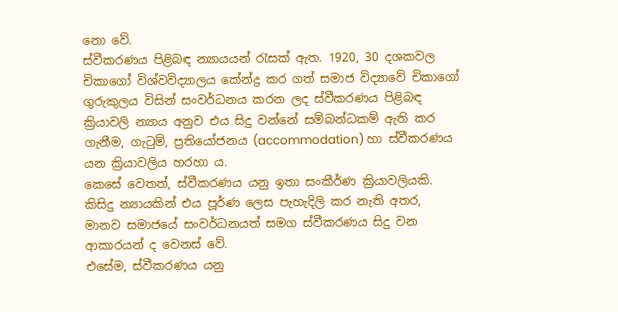නො වේ.
ස්වීකරණය පිළිබඳ න්‍යායයන් රැසක් ඇත. 1920, 30 දශකවල චිකාගෝ විශ්වවිද්‍යාලය කේන්ද්‍ර කර ගත් සමාජ විද්‍යාවේ චිකාගෝ ගුරුකුලය විසින් සංවර්ධනය කරන ලද ස්වීකරණය පිළිබඳ ක්‍රියාවලි න්‍යාය අනුව එය සිදු වන්නේ සම්බන්ධකම් ඇති කර ගැනීම, ගැටුම්, ප්‍රතියෝජනය (accommodation) හා ස්වීකරණය යන ක්‍රියාවලිය හරහා ය.
කෙසේ වෙතත්, ස්වීකරණය යනු ඉතා සංකීර්ණ ක්‍රියාවලියකි. කිසිදු න්‍යායකින් එය පූර්ණ ලෙස පැහැදිලි කර නැති අතර, මානව සමාජයේ සංවර්ධනයත් සමග ස්වීකරණය සිදු වන ආකාරයන් ද වෙනස් වේ.
එසේම, ස්වීකරණය යනු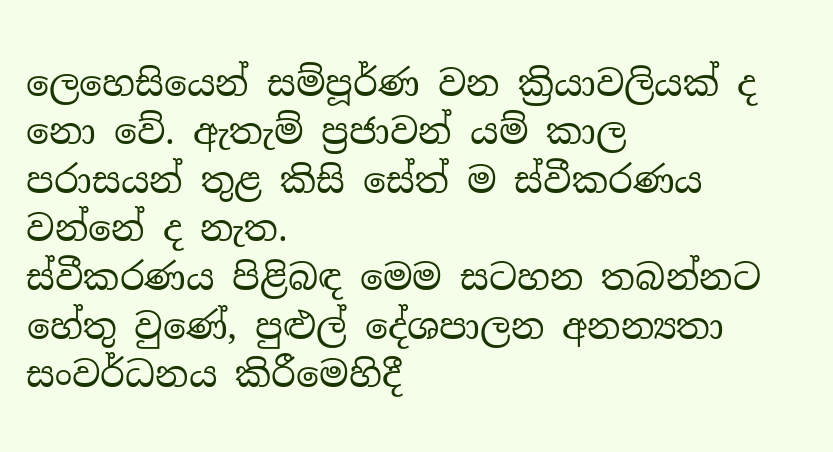ලෙහෙසියෙන් සම්පූර්ණ වන ක්‍රියාවලියක් ද නො වේ. ඇතැම් ප්‍රජාවන් යම් කාල පරාසයන් තුළ කිසි සේත් ම ස්වීකරණය වන්නේ ද නැත.
ස්වීකරණය පිළිබඳ මෙම සටහන තබන්නට හේතු වුණේ, පුළුල් දේශපාලන අනන්‍යතා සංවර්ධනය කිරීමෙහිදී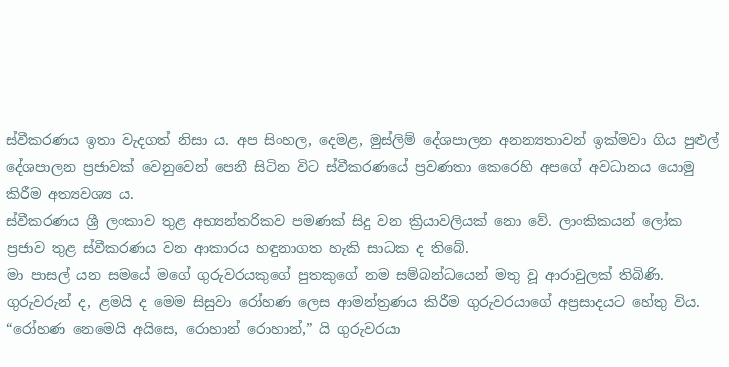ස්වීකරණය ඉතා වැදගත් නිසා ය. අප සිංහල, දෙමළ, මුස්ලිම් දේශපාලන අනන්‍යතාවන් ඉක්මවා ගිය පුළුල් දේශපාලන ප්‍රජාවක් වෙනුවෙන් පෙනී සිටින විට ස්වීකරණයේ ප්‍රවණතා කෙරෙහි අපගේ අවධානය යොමු කිරීම අත්‍යවශ්‍ය ය.
ස්වීකරණය ශ්‍රී ලංකාව තුළ අභ්‍යන්තරිකව පමණක් සිදු වන ක්‍රියාවලියක් නො වේ. ලාංකිකයන් ලෝක ප්‍රජාව තුළ ස්වීකරණය වන ආකාරය හඳුනාගත හැකි සාධක ද තිබේ.
මා පාසල් යන සමයේ මගේ ගුරුවරයකුගේ පුතකුගේ නම සම්බන්ධයෙන් මතු වූ ආරාවුලක් තිබිණි. ගුරුවරුන් ද, ළමයි ද මෙම සිසුවා රෝහණ ලෙස ආමන්ත්‍රණය කිරීම ගුරුවරයාගේ අප්‍රසාදයට හේතු විය.
“රෝහණ නෙමෙයි අයිසෙ, රොහාන් රොහාන්,” යි ගුරුවරයා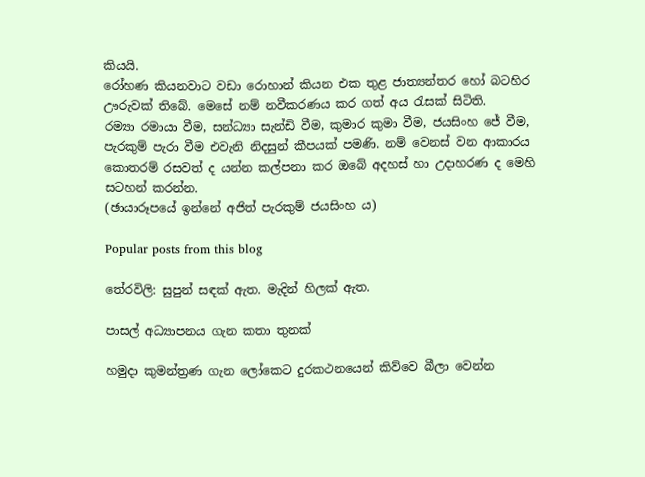කියයි.
රෝහණ කියනවාට වඩා රොහාන් කියන එක තුළ ජාත්‍යන්තර හෝ බටහිර ඌරුවක් තිබේ. මෙසේ නම් නවීකරණය කර ගත් අය රැසක් සිටිති.
රම්‍යා රමායා වීම, සන්ධ්‍යා සැන්ඩි වීම, කුමාර කුමා වීම, ජයසිංහ ජේ වීම, පැරකුම් පැරා වීම එවැනි නිදසුන් කීපයක් පමණි. නම් වෙනස් වන ආකාරය කොතරම් රසවත් ද යන්න කල්පනා කර ඔබේ අදහස් හා උදාහරණ ද මෙහි සටහන් කරන්න.
(ඡායාරූපයේ ඉන්නේ අජිත් පැරකුම් ජයසිංහ ය)

Popular posts from this blog

තේරවිලි: සුපුන් සඳක් ඇත. මැදින් හිලක් ඇත.

පාසල් අධ්‍යාපනය ගැන කතා තුනක්

හමුදා කුමන්ත්‍රණ ගැන ලෝකෙට දුරකථනයෙන් කිව්වෙ බීලා වෙන්න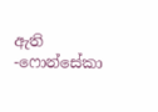ඇති -ෆොන්සේකා